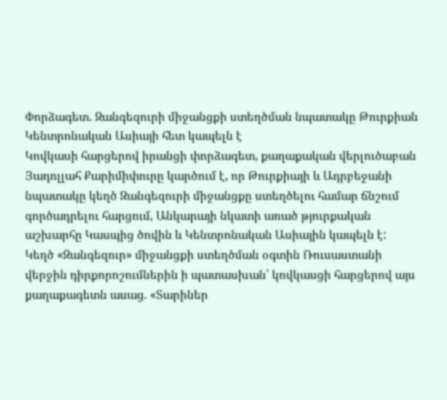Փորձագետ. Զանգեզուրի միջանցքի ստեղծման նպատակը Թուրքիան Կենտրոնական Ասիայի հետ կապելն է
Կովկասի հարցերով իրանցի փորձագետ, քաղաքական վերլուծաբան Յադոլլահ Քարիմիփուրը կարծում է, որ Թուրքիայի և Ադրբեջանի նպատակը կեղծ Զանգեզուրի միջանցքը ստեղծելու համար ճնշում գործադրելու հարցում, Անկարայի նկատի առած թյուրքական աշխարհը Կասպից ծովին և Կենտրոնական Ասիային կապելն է:
Կեղծ «Զանգեզուր» միջանցքի ստեղծման օգտին Ռուսաստանի վերջին դիրքորոշումներին ի պատասխան՝ կովկասցի հարցերով այս քաղաքագետն ասաց. «Տարիներ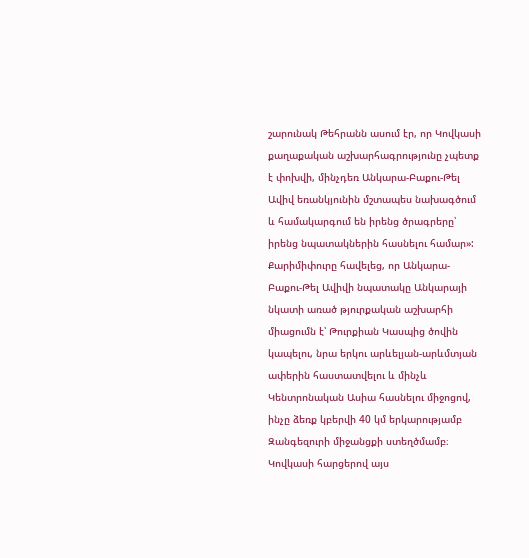շարունակ Թեհրանն ասում էր, որ Կովկասի քաղաքական աշխարհագրությունը չպետք է փոխվի, մինչդեռ Անկարա-Բաքու-Թել Ավիվ եռանկյունին մշտապես նախագծում և համակարգում են իրենց ծրագրերը՝ իրենց նպատակներին հասնելու համար»:
Քարիմիփուրը հավելեց, որ Անկարա-Բաքու-Թել Ավիվի նպատակը Անկարայի նկատի առած թյուրքական աշխարհի միացումն է՝ Թուրքիան Կասպից ծովին կապելու, նրա երկու արևելյան-արևմտյան ափերին հաստատվելու և մինչև Կենտրոնական Ասիա հասնելու միջոցով, ինչը ձեռք կբերվի 40 կմ երկարությամբ Զանգեզուրի միջանցքի ստեղծմամբ։
Կովկասի հարցերով այս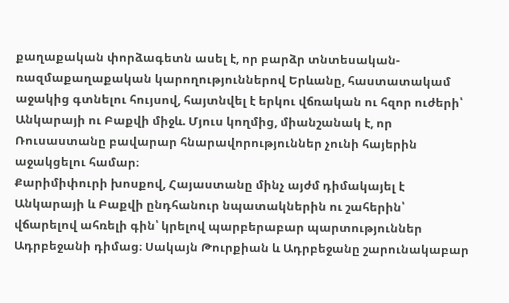քաղաքական փորձագետն ասել է, որ բարձր տնտեսական-ռազմաքաղաքական կարողություններով Երևանը, հաստատակամ աջակից գտնելու հույսով, հայտնվել է երկու վճռական ու հզոր ուժերի՝ Անկարայի ու Բաքվի միջև. Մյուս կողմից, միանշանակ է, որ Ռուսաստանը բավարար հնարավորություններ չունի հայերին աջակցելու համար։
Քարիմիփուրի խոսքով, Հայաստանը մինչ այժմ դիմակայել է Անկարայի և Բաքվի ընդհանուր նպատակներին ու շահերին՝ վճարելով ահռելի գին՝ կրելով պարբերաբար պարտություններ Ադրբեջանի դիմաց։ Սակայն Թուրքիան և Ադրբեջանը շարունակաբար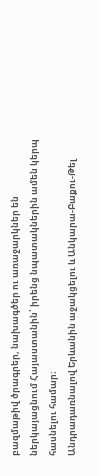բազմաթիվ ծրագրեր, նախագծեր ու առաջարկներ են ներկայացնում Հայաստանին՝ իրենց նպատակներին ամեն կերպ հասնելու համար։
Անդրադառնալով Երևանին աջակցելու և Անկարա-Բաքու-Թել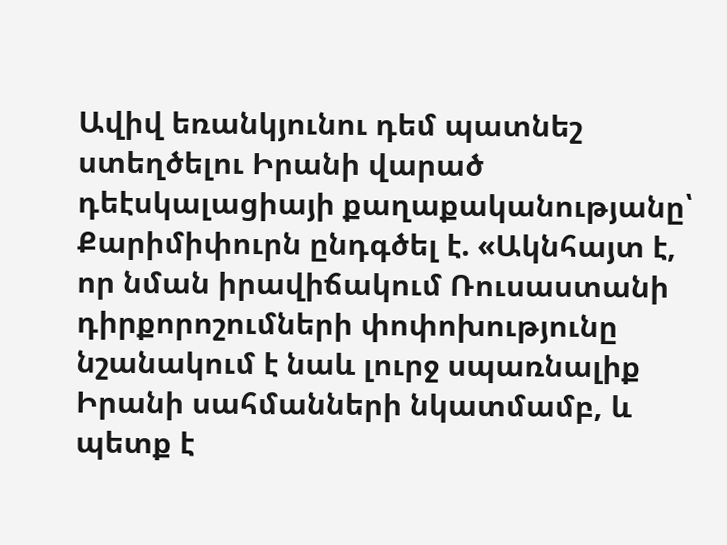Ավիվ եռանկյունու դեմ պատնեշ ստեղծելու Իրանի վարած դեէսկալացիայի քաղաքականությանը՝ Քարիմիփուրն ընդգծել է. «Ակնհայտ է, որ նման իրավիճակում Ռուսաստանի դիրքորոշումների փոփոխությունը նշանակում է նաև լուրջ սպառնալիք Իրանի սահմանների նկատմամբ, և պետք է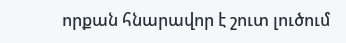որքան հնարավոր է շուտ լուծում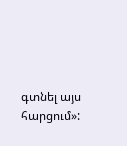գտնել այս հարցում»: